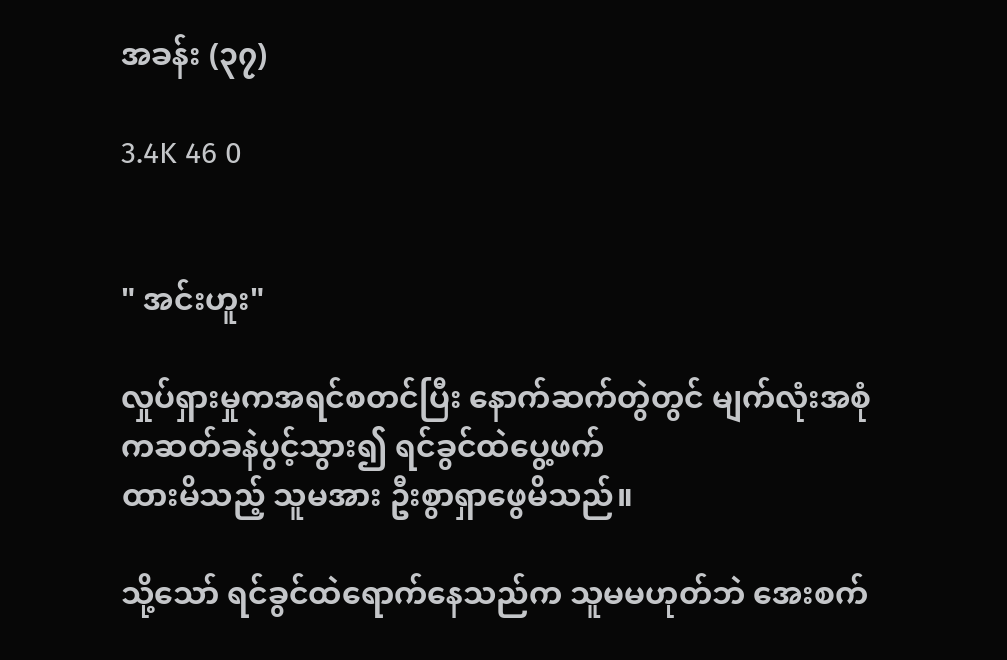အခန်း (၃၇)

3.4K 46 0


" အင်းဟူး"

လှုပ်ရှားမှုကအရင်စတင်ပြီး နောက်ဆက်တွဲတွင် မျက်လုံးအစုံကဆတ်ခနဲပွင့်သွား၍ ရင်ခွင်ထဲပွေ့ဖက်
ထားမိသည့် သူမအား ဦးစွာရှာဖွေမိသည်။

သို့သော် ရင်ခွင်ထဲရောက်နေသည်က သူမမဟုတ်ဘဲ အေးစက်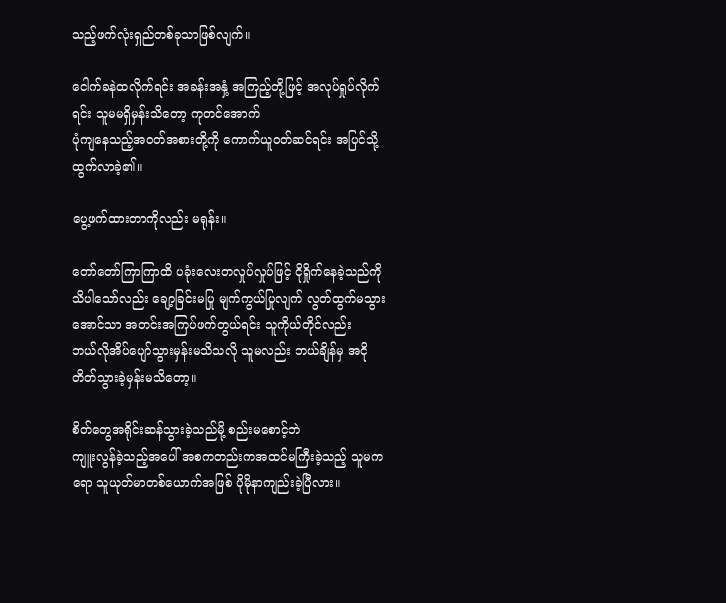သည့်ဖက်လုံးရှည်တစ်ခုသာဖြစ်လျက်။

ငေါက်ခနဲထလိုက်ရင်း အခန်းအနှံ့ အကြည့်တို့ဖြင့် အလုပ်ရှုပ်လိုက်ရင်း သူမမရှိမှန်းသိတော့ ကုတင်အောက်
ပုံကျနေသည့်အဝတ်အစားတို့ကို ကောက်ယူဝတ်ဆင်ရင်း အပြင်သို့ထွက်လာခဲ့၏။

ပွေ့ဖက်ထားတာကိုလည်း မရုန်း။

တော်တော်ကြာကြာထိ ပခုံးလေးတလှုပ်လှုပ်ဖြင့် ငိုရှိုက်နေခဲ့သည်ကိုသိပါသော်လည်း ချော့ခြင်းမပြု မျက်ကွယ်ပြုလျက် လွတ်ထွက်မသွားအောင်သာ အတင်းအကြပ်ဖက်တွယ်ရင်း သူကိုယ်တိုင်လည်း
ဘယ်လိုအိပ်ပျော်သွားမှန်းမသိသလို သူမလည်း ဘယ်ချိန်မှ အငိုတိတ်သွားခဲ့မှန်းမသိတော့။

စိတ်တွေအရိုင်းဆန်သွားခဲ့သည်မို့ စည်းမစောင့်ဘဲ
ကျူးလွန်ခဲ့သည့်အပေါ် အစကတည်းကအထင်မကြီးခဲ့သည့် သူမကရော သူယုတ်မာတစ်ယောက်အဖြစ် ပိုမိုနာကျည်းခဲ့ပြီလား။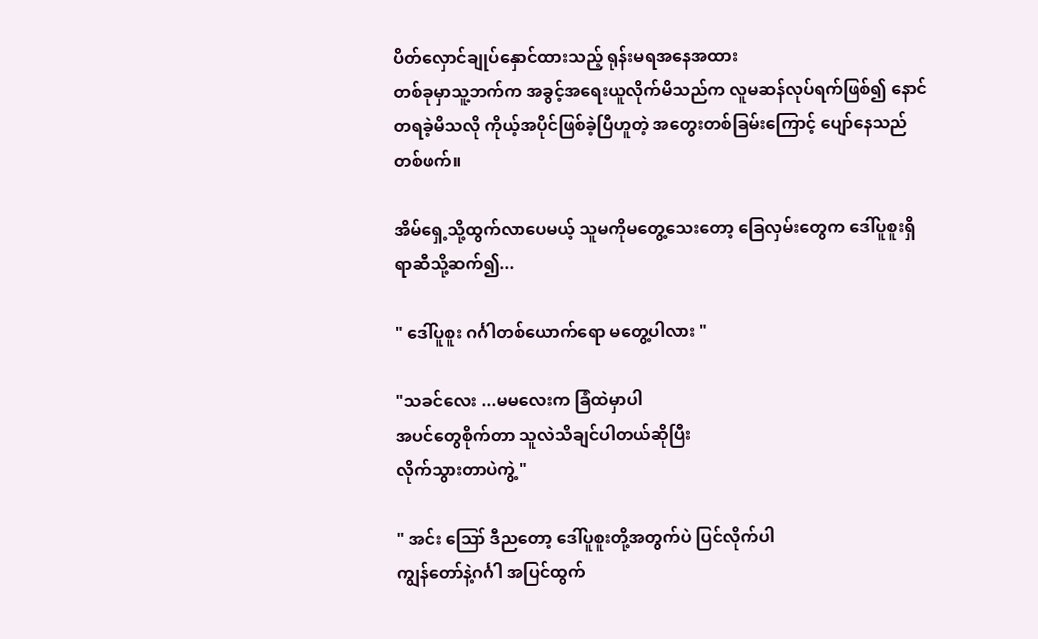ပိတ်လှောင်ချုပ်နှောင်ထားသည့် ရုန်းမရအနေအထား
တစ်ခုမှာသူ့ဘက်က အခွင့်အရေးယူလိုက်မိသည်က လူမဆန်လုပ်ရက်ဖြစ်၍ နောင်တရခဲ့မိသလို ကိုယ့်အပိုင်ဖြစ်ခဲ့ပြီဟူတဲ့ အတွေးတစ်ခြမ်းကြောင့် ပျော်နေသည်တစ်ဖက်။

အိမ်ရှေ့သို့ထွက်လာပေမယ့် သူမကိုမတွေ့သေးတော့ ခြေလှမ်းတွေက ဒေါ်ပူစူးရှိရာဆီသို့ဆက်၍...

" ဒေါ်ပူစူး ဂင်္ဂါတစ်ယောက်ရော မတွေ့ပါလား "

"သခင်လေး ...မမလေးက ခြံထဲမှာပါ
အပင်တွေစိုက်တာ သူလဲသိချင်ပါတယ်ဆိုပြီး
လိုက်သွားတာပဲကွဲ့ "

" အင်း ဪ ဒီညတော့ ဒေါ်ပူစူးတို့အတွက်ပဲ ပြင်လိုက်ပါ
ကျွန်တော်နဲ့ဂင်္ဂါ အပြင်ထွက်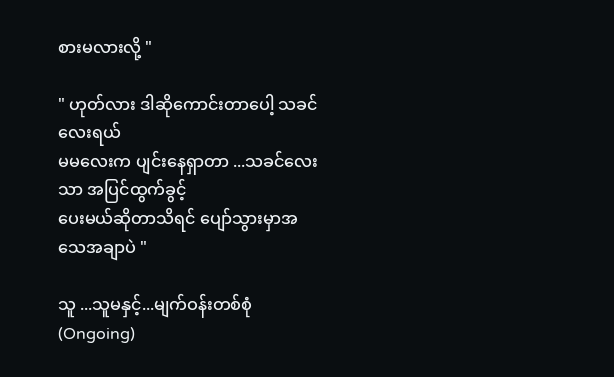စားမလားလို့ "

" ဟုတ်လား ဒါဆိုကောင်းတာပေါ့ သခင်လေးရယ်
မမလေးက ပျင်းနေရှာတာ ...သခင်လေးသာ အပြင်ထွက်ခွင့်
ပေးမယ်ဆိုတာသိရင် ပျော်သွားမှာအသေအချာပဲ "

သူ ...သူမနှင့်...မျက်ဝန်းတစ်စုံ (Ongoing)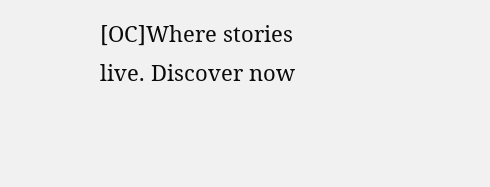[OC]Where stories live. Discover now